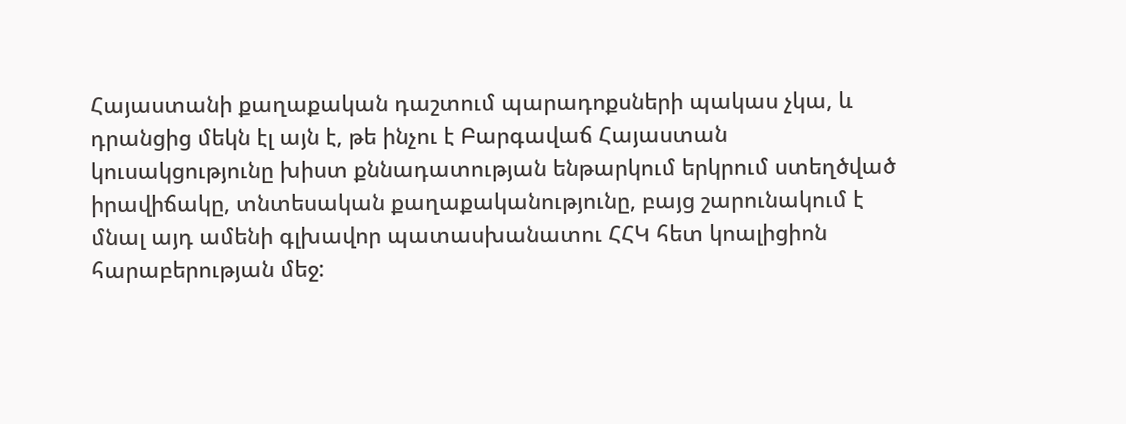Հայաստանի քաղաքական դաշտում պարադոքսների պակաս չկա, և դրանցից մեկն էլ այն է, թե ինչու է Բարգավաճ Հայաստան կուսակցությունը խիստ քննադատության ենթարկում երկրում ստեղծված իրավիճակը, տնտեսական քաղաքականությունը, բայց շարունակում է մնալ այդ ամենի գլխավոր պատասխանատու ՀՀԿ հետ կոալիցիոն հարաբերության մեջ: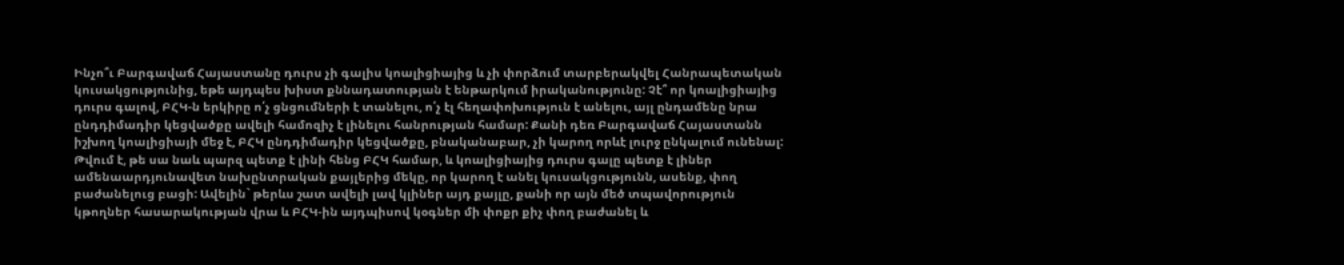Ինչո՞ւ Բարգավաճ Հայաստանը դուրս չի գալիս կոալիցիայից և չի փորձում տարբերակվել Հանրապետական կուսակցությունից, եթե այդպես խիստ քննադատության է ենթարկում իրականությունը: Չէ՞ որ կոալիցիայից դուրս գալով, ԲՀԿ-ն երկիրը ո՛չ ցնցումների է տանելու, ո՛չ էլ հեղափոխություն է անելու, այլ ընդամենը նրա ընդդիմադիր կեցվածքը ավելի համոզիչ է լինելու հանրության համար: Քանի դեռ Բարգավաճ Հայաստանն իշխող կոալիցիայի մեջ է, ԲՀԿ ընդդիմադիր կեցվածքը, բնականաբար, չի կարող որևէ լուրջ ընկալում ունենալ: Թվում է, թե սա նաև պարզ պետք է լինի հենց ԲՀԿ համար, և կոալիցիայից դուրս գալը պետք է լիներ ամենաարդյունավետ նախընտրական քայլերից մեկը, որ կարող է անել կուսակցությունն, ասենք, փող բաժանելուց բացի: Ավելին` թերևս շատ ավելի լավ կլիներ այդ քայլը, քանի որ այն մեծ տպավորություն կթողներ հասարակության վրա և ԲՀԿ-ին այդպիսով կօգներ մի փոքր քիչ փող բաժանել և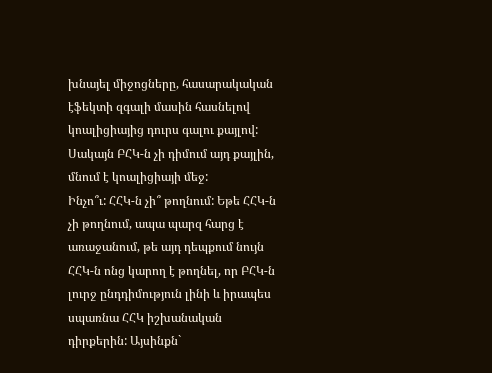խնայել միջոցները, հասարակական էֆեկտի զգալի մասին հասնելով կոալիցիայից դուրս գալու քայլով: Սակայն ԲՀԿ-ն չի դիմում այդ քայլին, մնում է կոալիցիայի մեջ:
Ինչո՞ւ: ՀՀԿ-ն չի՞ թողնում: Եթե ՀՀԿ-ն չի թողնում, ապա պարզ հարց է առաջանում, թե այդ դեպքում նույն ՀՀԿ-ն ոնց կարող է թողնել, որ ԲՀԿ-ն լուրջ ընդդիմություն լինի և իրապես սպառնա ՀՀԿ իշխանական դիրքերին: Այսինքն`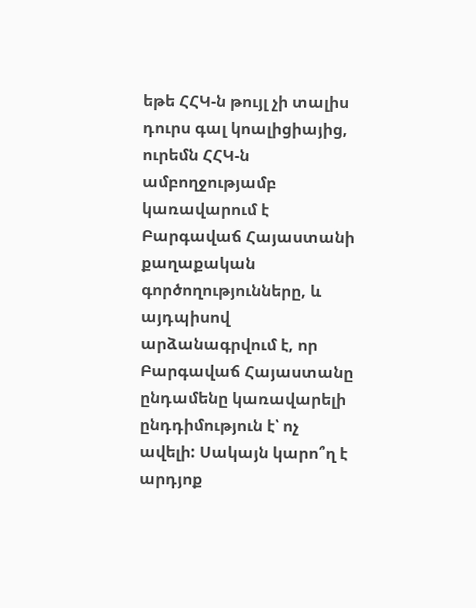եթե ՀՀԿ-ն թույլ չի տալիս դուրս գալ կոալիցիայից, ուրեմն ՀՀԿ-ն ամբողջությամբ կառավարում է Բարգավաճ Հայաստանի քաղաքական գործողությունները, և այդպիսով արձանագրվում է, որ Բարգավաճ Հայաստանը ընդամենը կառավարելի ընդդիմություն է՝ ոչ ավելի: Սակայն կարո՞ղ է արդյոք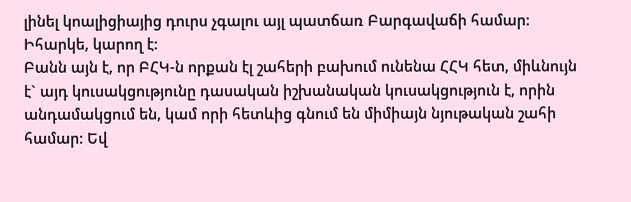լինել կոալիցիայից դուրս չգալու այլ պատճառ Բարգավաճի համար: Իհարկե, կարող է:
Բանն այն է, որ ԲՀԿ-ն որքան էլ շահերի բախում ունենա ՀՀԿ հետ, միևնույն է` այդ կուսակցությունը դասական իշխանական կուսակցություն է, որին անդամակցում են, կամ որի հետևից գնում են միմիայն նյութական շահի համար: Եվ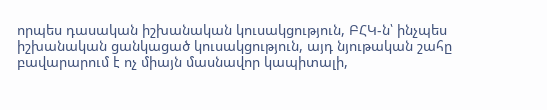որպես դասական իշխանական կուսակցություն, ԲՀԿ-ն՝ ինչպես իշխանական ցանկացած կուսակցություն, այդ նյութական շահը բավարարում է ոչ միայն մասնավոր կապիտալի,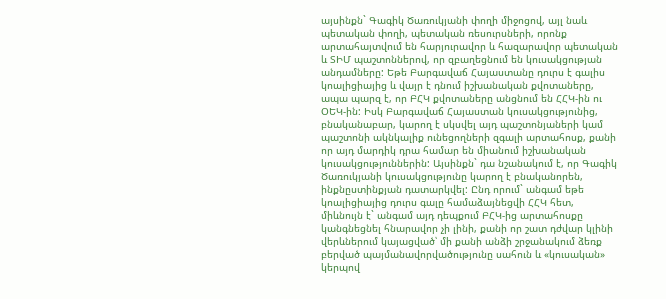այսինքն` Գագիկ Ծառուկյանի փողի միջոցով, այլ նաև պետական փողի, պետական ռեսուրսների, որոնք արտահայտվում են հարյուրավոր և հազարավոր պետական և ՏԻՄ պաշտոններով, որ զբաղեցնում են կուսակցության անդամները: Եթե Բարգավաճ Հայաստանը դուրս է գալիս կոալիցիայից և վայր է դնում իշխանական քվոտաները, ապա պարզ է, որ ԲՀԿ քվոտաները անցնում են ՀՀԿ-ին ու ՕԵԿ-ին: Իսկ Բարգավաճ Հայաստան կուսակցությունից, բնականաբար, կարող է սկսվել այդ պաշտոնյաների կամ պաշտոնի ակնկալիք ունեցողների զգալի արտահոսք, քանի որ այդ մարդիկ դրա համար են միանում իշխանական կուսակցություններին: Այսինքն` դա նշանակում է, որ Գագիկ Ծառուկյանի կուսակցությունը կարող է բնականորեն, ինքնըստինքյան դատարկվել: Ընդ որում` անգամ եթե կոալիցիայից դուրս գալը համաձայնեցվի ՀՀԿ հետ, միևնույն է` անգամ այդ դեպքում ԲՀԿ-ից արտահոսքը կանգնեցնել հնարավոր չի լինի, քանի որ շատ դժվար կլինի վերևներում կայացված՝ մի քանի անձի շրջանակում ձեռք բերված պայմանավորվածությունը սահուն և «կուսական» կերպով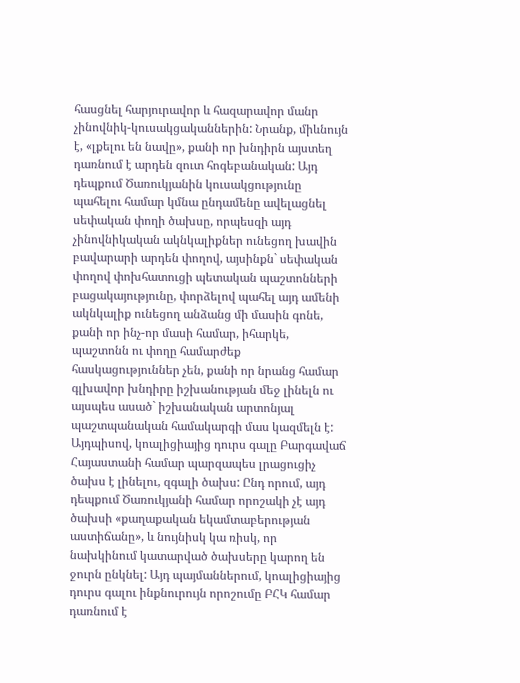հասցնել հարյուրավոր և հազարավոր մանր չինովնիկ-կուսակցականներին: Նրանք, միևնույն է, «լքելու են նավը», քանի որ խնդիրն այստեղ դառնում է արդեն զուտ հոգեբանական: Այդ դեպքում Ծառուկյանին կուսակցությունը պահելու համար կմնա ընդամենը ավելացնել սեփական փողի ծախսը, որպեսզի այդ չինովնիկական ակնկալիքներ ունեցող խավին բավարարի արդեն փողով, այսինքն` սեփական փողով փոխհատուցի պետական պաշտոնների բացակայությունը, փորձելով պահել այդ ամենի ակնկալիք ունեցող անձանց մի մասին գոնե, քանի որ ինչ-որ մասի համար, իհարկե, պաշտոնն ու փողը համարժեք հասկացություններ չեն, քանի որ նրանց համար գլխավոր խնդիրը իշխանության մեջ լինելն ու այսպես ասած` իշխանական արտոնյալ պաշտպանական համակարգի մաս կազմելն է:
Այդպիսով, կոալիցիայից դուրս գալը Բարգավաճ Հայաստանի համար պարզապես լրացուցիչ ծախս է լինելու, զգալի ծախս: Ընդ որում, այդ դեպքում Ծառուկյանի համար որոշակի չէ այդ ծախսի «քաղաքական եկամտաբերության աստիճանը», և նույնիսկ կա ռիսկ, որ նախկինում կատարված ծախսերը կարող են ջուրն ընկնել: Այդ պայմաններում, կոալիցիայից դուրս գալու ինքնուրույն որոշումը ԲՀԿ համար դառնում է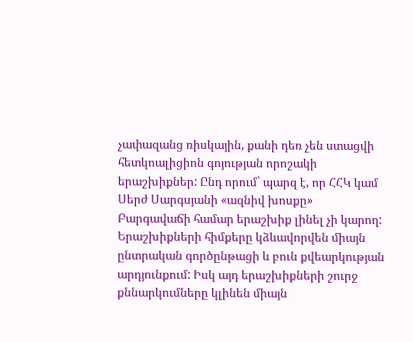չափազանց ռիսկային, քանի դեռ չեն ստացվի հետկոալիցիոն գոյության որոշակի երաշխիքներ: Ընդ որում` պարզ է, որ ՀՀԿ կամ Սերժ Սարգսյանի «ազնիվ խոսքը» Բարգավաճի համար երաշխիք լինել չի կարող: Երաշխիքների հիմքերը կձևավորվեն միայն ընտրական գործընթացի և բուն քվեարկության արդյունքում: Իսկ այդ երաշխիքների շուրջ քննարկումները կլինեն միայն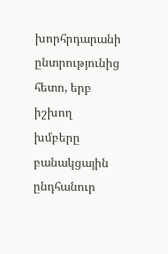խորհրդարանի ընտրությունից հետո, երբ իշխող խմբերը բանակցային ընդհանուր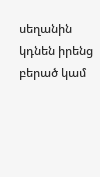սեղանին կդնեն իրենց բերած կամ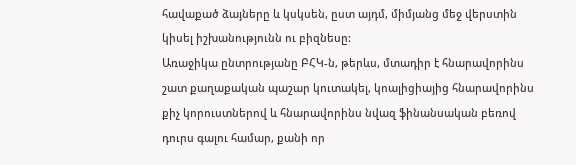հավաքած ձայները և կսկսեն, ըստ այդմ, միմյանց մեջ վերստին կիսել իշխանությունն ու բիզնեսը:
Առաջիկա ընտրությանը ԲՀԿ-ն, թերևս, մտադիր է հնարավորինս շատ քաղաքական պաշար կուտակել, կոալիցիայից հնարավորինս քիչ կորուստներով և հնարավորինս նվազ ֆինանսական բեռով դուրս գալու համար, քանի որ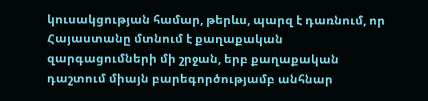կուսակցության համար, թերևս, պարզ է դառնում, որ Հայաստանը մտնում է քաղաքական զարգացումների մի շրջան, երբ քաղաքական դաշտում միայն բարեգործությամբ անհնար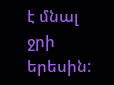է մնալ ջրի երեսին: